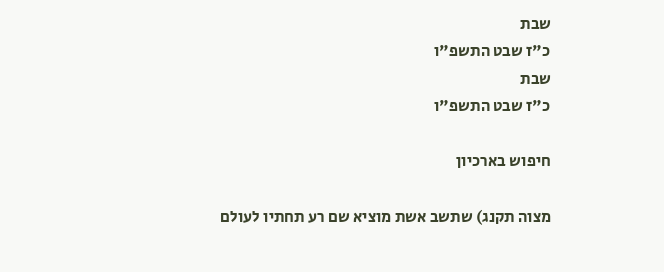שבת
כ"ז שבט התשפ"ו
שבת
כ"ז שבט התשפ"ו

חיפוש בארכיון

מצוה תקנג) שתשב אשת מוציא שם רע תחתיו לעולם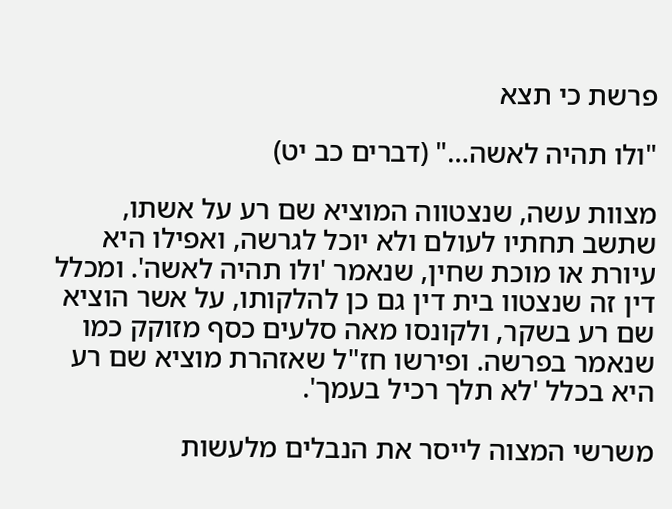פרשת כי תצא

"ולו תהיה לאשה…" (דברים כב יט)

מצוות עשה, שנצטווה המוציא שם רע על אשתו, שתשב תחתיו לעולם ולא יוכל לגרשה, ואפילו היא עיורת או מוכת שחין, שנאמר 'ולו תהיה לאשה'. ומכלל דין זה שנצטוו בית דין גם כן להלקותו, על אשר הוציא שם רע בשקר, ולקונסו מאה סלעים כסף מזוקק כמו שנאמר בפרשה. ופירשו חז"ל שאזהרת מוציא שם רע היא בכלל 'לא תלך רכיל בעמך'.

משרשי המצוה לייסר את הנבלים מלעשות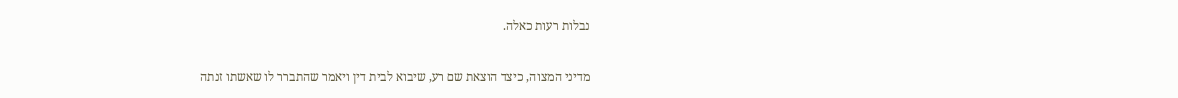נבלות רעות כאלה.

מדיני המצוה, כיצד הוצאת שם רע, שיבוא לבית דין ויאמר שהתברר לו שאשתו זנתה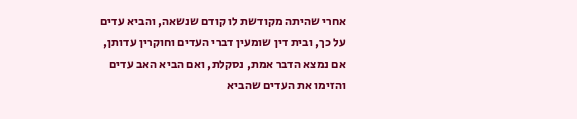אחרי שהיתה מקודשת לו קודם שנשאה, והביא עדים על כך, ובית דין שומעין דברי העדים וחוקרין עדותן, אם נמצא הדבר אמת, נסקלת, ואם הביא האב עדים והזימו את העדים שהביא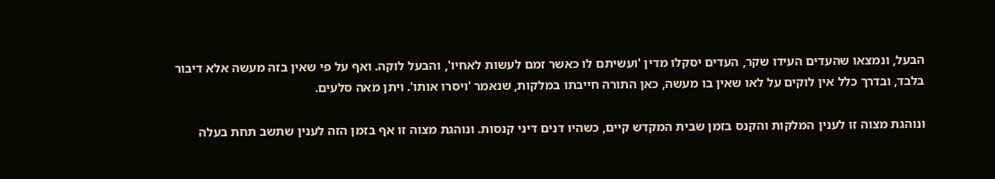הבעל, ונמצאו שהעדים העידו שקר, העדים יסקלו מדין 'ועשיתם לו כאשר זמם לעשות לאחיו', והבעל לוקה. ואף על פי שאין בזה מעשה אלא דיבור בלבד, ובדרך כלל אין לוקים על לאו שאין בו מעשה, כאן התורה חייבתו במלקות, שנאמר 'ויסרו אותו'. ויתן מאה סלעים.

ונוהגת מצוה זו לענין המלקות והקנס בזמן שבית המקדש קיים, כשהיו דנים דיני קנסות. ונוהגת מצוה זו אף בזמן הזה לענין שתשב תחת בעלה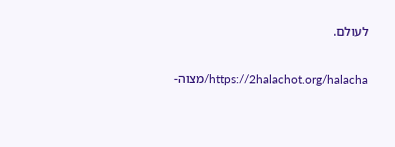לעולם.

https://2halachot.org/halacha/מצוה-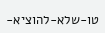טו-שלא-להוציא-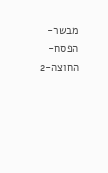מבשר-הפסח-החוצה-2